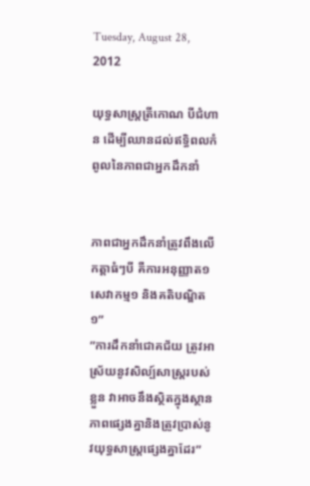Tuesday, August 28, 2012

យុទ្ធសាស្ត្រតី្រកោណ បីជំហាន ដើម្បីឈានដល់ឥទ្ធិពលកំពូលនៃភាពជាអ្នកដឹកនាំ


ភាពជាអ្នកដឹកនាំត្រូវពឹងលើកត្តាធំៗបី គឺការអនុញ្ញាត១ សេវាកម្ម១ និងគតិបណ្ឌិត១”
”ការដឹកនាំជោគជ័យ ត្រូវអាស្រ័យនូវសិល្ប៍សាស្រ្តរបស់ខ្លួន វាអាចនឹងស្ថិតក្នុងស្ថានភាពផ្សេងគ្នានិងត្រូវប្រាស់នូវយុទ្ធសាស្រ្តផ្សេងគ្នាដែរ”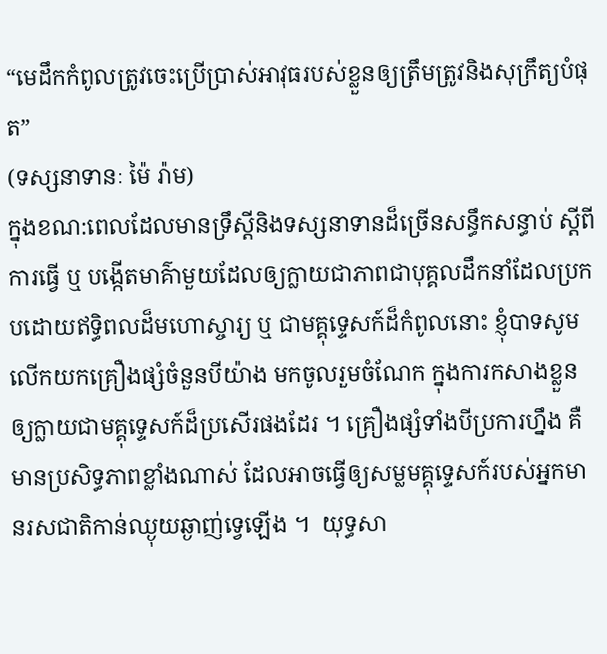“មេដឹកកំពូលត្រូវចេះប្រើប្រាស់អាវុធរបស់ខ្លួនឲ្យត្រឹមត្រូវនិងសុក្រឹត្យបំផុត”
(ទស្សនាទានៈ ម៉ៃ រ៉ាម)
ក្នុងខណ:ពេលដែលមានទ្រឹស្តីនិងទស្សនាទានដ៏ច្រើនសន្ធឹកសន្ធាប់ ស្តីពីការធ្វើ ឬ បង្កើតមាគ៌ាមួយដែលឲ្យក្លាយជាភាពជាបុគ្គលដឹកនាំដែលប្រកបដោយឥទ្ធិពលដ៏មហោស្ចារ្យ ឬ ជាមគ្គុទ្ទេសក៍ដ៏កំពូលនោះ ខ្ញុំបាទសូមលើកយកគ្រឿងផ្សំចំនួនបីយ៉ាង មកចូលរួមចំណែក ក្នុងការកសាងខ្លួន ឲ្យក្លាយជាមគ្គុទ្ទេសក៍ដ៏ប្រសើរផងដែរ ។ គ្រឿងផ្សំទាំងបីប្រការហ្នឹង គឺមានប្រសិទ្ធភាពខ្លាំងណាស់ ដែលអាចធ្វើឲ្យសម្លមគ្គុទ្ទេសក៍របស់អ្នកមានរសជាតិកាន់ឈ្ងុយឆ្ងាញ់ទ្វេឡើង ។  យុទ្ធសា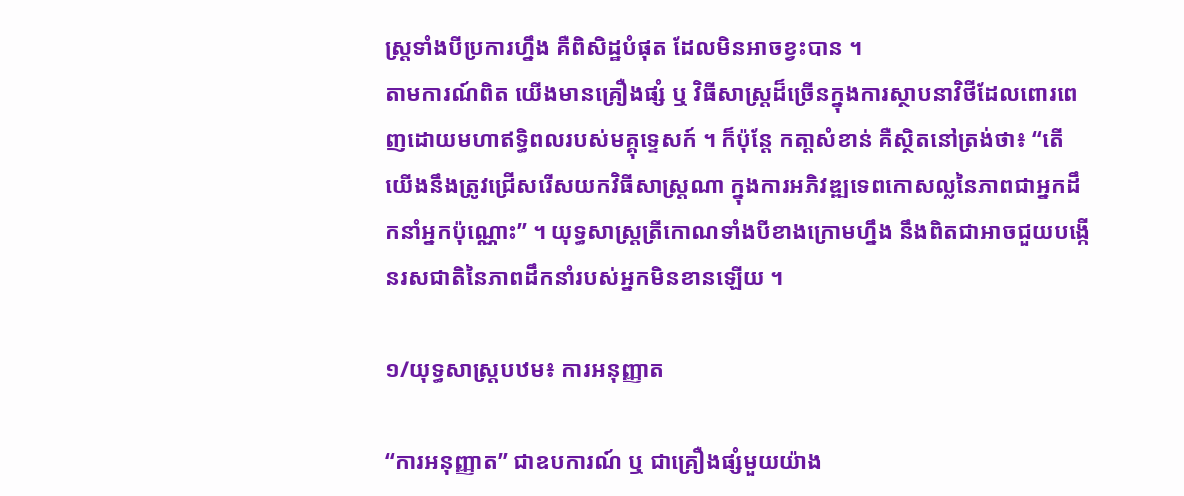ស្ត្រទាំងបីប្រការហ្នឹង គឺពិសិដ្ឋបំផុត ដែលមិនអាចខ្វះបាន ។
តាមការណ៍ពិត យើងមានគ្រឿងផ្សំ ឬ វិធីសាស្រ្តដ៏ច្រើនក្នុងការស្ថាបនាវិថីដែលពោរពេញដោយមហាឥទ្ធិពលរបស់មគ្គុទ្ទេសក៍ ។ ក៏ប៉ុន្តែ កតា្តសំខាន់ គឺស្ថិតនៅត្រង់ថា៖ “តើយើងនឹងត្រូវជ្រើសរើសយកវិធីសាស្ត្រណា ក្នុងការអភិវឌ្ឍទេពកោសល្លនៃភាពជាអ្នកដឹកនាំអ្នកប៉ុណ្ណោះ” ។ យុទ្ធសាស្រ្តត្រីកោណទាំងបីខាងក្រោមហ្នឹង នឹងពិតជាអាចជួយបង្កើនរសជាតិនៃភាពដឹកនាំរបស់អ្នកមិនខានឡើយ ។

១/យុទ្ធសាស្រ្តបឋម៖ ការអនុញ្ញាត

“ការអនុញ្ញាត” ជាឧបការណ៍ ឬ ជាគ្រឿងផ្សំមួយយ៉ាង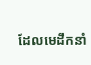ដែលមេដឹកនាំ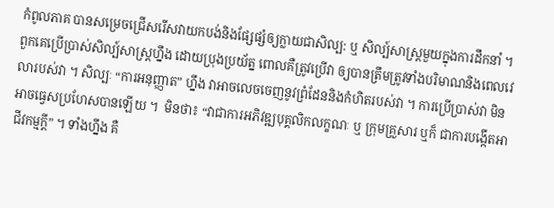កំពូលភាគ បានសម្រេចជ្រើសរើសវាយកបង់និងផ្សែផ្សំឲ្យក្លាយជាសិល្ប: ឬ សិល្ប៍សាស្ត្រមួយក្នុងការដឹកនាំ ។ពួកគេប្រើប្រាស់សិល្ប៍សាស្រ្តហ្នឹង ដោយប្រុងប្រយ័ត្ន ពោលគឺត្រូវប្រើវា ឲ្យបានត្រឹមត្រូវទាំងបរិមាណនិងពេលវេលារបស់វា ។ សិល្បៈ “ការអនុញ្ញាត” ហ្នឹង វាអាចលេចចេញនូវព្រំដែននិងកំហិតរបស់វា ។ ការប្រើប្រាស់វា មិនអាចធ្វេសប្រហែសបានឡើយ ។  មិនថា៖ “វាជាការអភិវឌ្ឍបុគ្គលិកលក្ខណៈ ឬ ក្រុមគ្រួសារ ឬក៏ ជាការបង្កើតអាជីវកម្មក្តី” ។ ទាំងហ្នឹង គឺ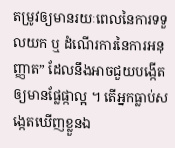តម្រូវឲ្យមានរយៈពេលនៃការទទួលយក ឬ ដំណើរការនៃការអនុញ្ញាត” ដែលនឹងអាចជួយបង្កើតឲ្យមានផ្លែផ្កាល្អ ។ តើអ្នកធ្លាប់សង្កេតឃើញខ្លួនឯ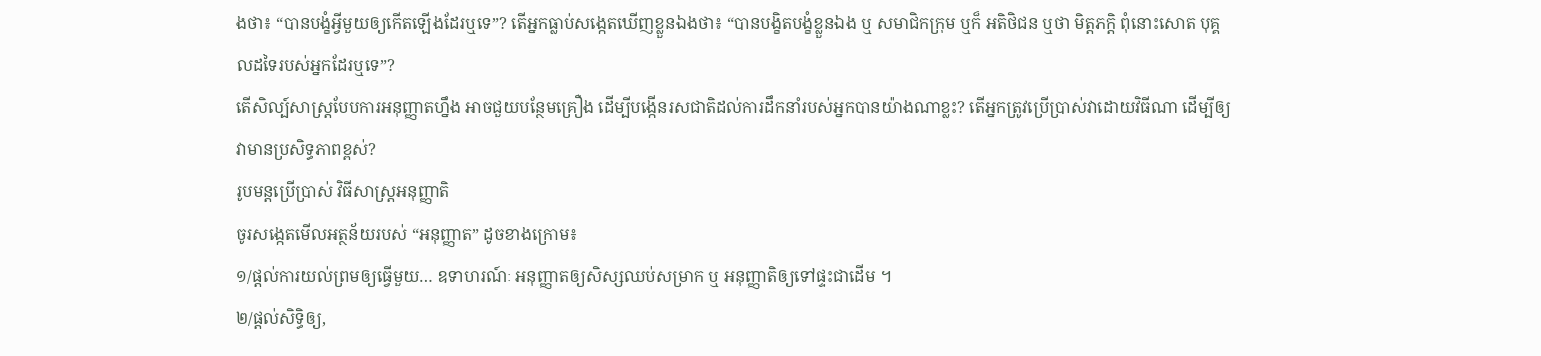ងថា៖ “បានបង្ខំអី្វមួយឲ្យកើតឡើងដែរឬទេ”? តើអ្នកធ្លាប់សង្កេតឃើញខ្លួនឯងថា៖ “បានបង្ខិតបង្ខំខ្លួនឯង ឬ សមាជិកក្រុម ឬក៏ អតិថិជន ឬថា មិត្តភក្តិ ពុំនោះសោត បុគ្គលដទៃរបស់អ្នកដែរឬទេ”?
តើសិល្ប៍សាស្ត្របែបការអនុញ្ញាតហ្នឹង អាចជួយបន្ថែមគ្រឿង ដើម្បីបង្កើនរសជាតិដល់ការដឹកនាំរបស់អ្នកបានយ៉ាងណាខ្លះ? តើអ្នកត្រូវប្រើប្រាស់វាដោយវិធីណា ដើម្បីឲ្យវាមានប្រសិទ្ធភាពខ្ពស់?
រូបមន្តប្រើប្រាស់ វិធីសាស្រ្តអនុញ្ញាតិ
ចូរសង្កេតមើលអត្ថន័យរបស់ “អនុញ្ញាត” ដូចខាងក្រោម៖
១/ផ្តល់ការយល់ព្រមឲ្យធ្វើមួយ… ឧទាហរណ៍ៈ អនុញ្ញាតឲ្យសិស្សឈប់សម្រាក ឬ អនុញ្ញាតិឲ្យទៅផ្ទះជាដើម ។
២/ផ្តល់សិទ្ធិឲ្យ,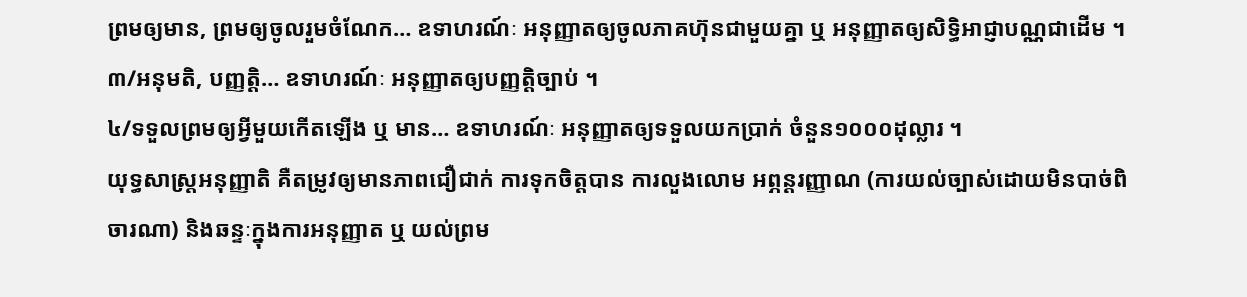ព្រមឲ្យមាន, ព្រមឲ្យចូលរួមចំណែក… ឧទាហរណ៍ៈ អនុញ្ញាតឲ្យចូលភាគហ៊ុនជាមួយគ្នា ឬ អនុញ្ញាតឲ្យសិទ្ធិអាជ្ញាបណ្ណជាដើម ។
៣/អនុមតិ, បញ្ញត្តិ… ឧទាហរណ៍ៈ អនុញ្ញាតឲ្យបញ្ញត្តិច្បាប់ ។
៤/ទទួលព្រមឲ្យអ្វីមួយកើតឡើង ឬ មាន… ឧទាហរណ៍ៈ អនុញ្ញាតឲ្យទទួលយកប្រាក់ ចំនួន១០០០ដុល្លារ ។
យុទ្ធសាស្រ្តអនុញ្ញាតិ គឺតម្រូវឲ្យមានភាពជឿជាក់ ការទុកចិត្តបាន ការលួងលោម អព្ភន្ដរញ្ញាណ (ការយល់ច្បាស់ដោយមិនបាច់ពិចារណា) និងឆន្ទៈក្នុងការអនុញ្ញាត ឬ យល់ព្រម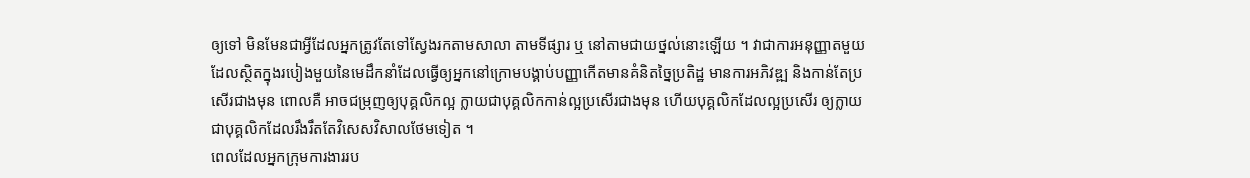ឲ្យទៅ មិនមែនជាអ្វីដែលអ្នកត្រូវតែទៅស្វែងរកតាមសាលា តាមទីផ្សារ ឬ នៅតាមជាយថ្នល់នោះឡើយ ។ វាជាការអនុញ្ញាតមួយដែលស្ថិតក្នុងរបៀងមួយនៃមេដឹកនាំដែលធ្វើឲ្យអ្នកនៅក្រោមបង្គាប់បញ្ញាកើតមានគំនិតច្នៃប្រតិដ្ឋ មានការអភិវឌ្ឍ និងកាន់តែប្រសើរជាងមុន ពោលគឺ អាចជម្រុញឲ្យបុគ្គលិកល្អ ក្លាយជាបុគ្គលិកកាន់ល្អប្រសើរជាងមុន ហើយបុគ្គលិកដែលល្អប្រសើរ ឲ្យក្លាយជាបុគ្គលិកដែលរឹងរឹតតែវិសេសវិសាលថែមទៀត ។
ពេលដែលអ្នកក្រុមការងាររប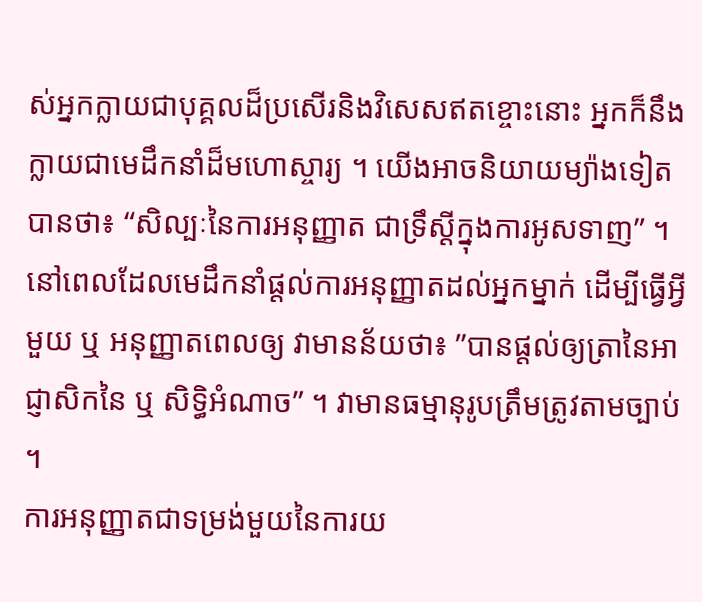ស់អ្នកក្លាយជាបុគ្គលដ៏ប្រសើរនិងវិសេសឥតខ្ចោះនោះ អ្នកក៏នឹងក្លាយជាមេដឹកនាំដ៏មហោស្ចារ្យ ។ យើងអាចនិយាយម្យ៉ាងទៀតបានថា៖ “សិល្បៈនៃការអនុញ្ញាត ជាទ្រឹស្តីក្នុងការអូសទាញ” ។
នៅពេលដែលមេដឹកនាំផ្តល់ការអនុញ្ញាតដល់អ្នកម្នាក់ ដើម្បីធ្វើអ្វីមួយ ឬ អនុញ្ញាតពេលឲ្យ វាមានន័យថា៖ ”បានផ្តល់ឲ្យត្រានៃអាជ្ញាសិកនៃ ឬ សិទ្ធិអំណាច” ។ វាមានធម្មានុរូបត្រឹមត្រូវតាមច្បាប់ ។
ការអនុញ្ញាតជាទម្រង់មួយនៃការយ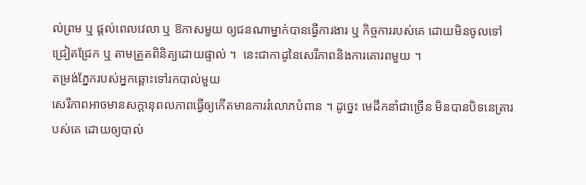ល់ព្រម ឬ ផ្តល់ពេលវេលា ឬ ឱកាសមួយ ឲ្យជនណាម្នាក់បានធ្វើការងារ ឬ កិច្ចការរបស់គេ ដោយមិនចូលទៅជ្រៀតជ្រែក ឬ តាមត្រួតពិនិត្យដោយផ្ទាល់ ។  នេះជាកាដូនៃសេរីភាពនិងការគោរពមួយ ។
តម្រង់ភ្នែករបស់អ្នកឆ្ពោះទៅរកបាល់មួយ
សេរីភាពអាចមានសក្តានុពលភាពធ្វើឲ្យកើតមានការរំលោភបំពាន ។ ដូច្នេះ មេដឹកនាំជាច្រើន មិនបានបិទនេត្រារបស់គេ ដោយឲ្យបាល់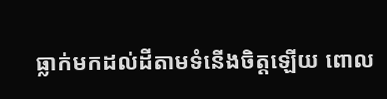ធ្លាក់មកដល់ដីតាមទំនើងចិត្តឡើយ ពោល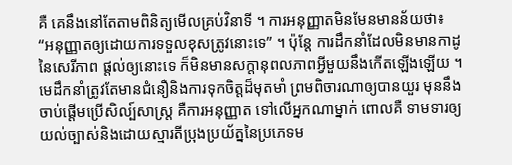គឺ គេនឹងនៅតែតាមពិនិត្យមើលគ្រប់វិនាទី ។ ការអនុញ្ញាតមិនមែនមានន័យថា៖ “អនុញ្ញាតឲ្យដោយការទទួលខុសត្រូវនោះទេ” ។ ប៉ុន្តែ ការដឹកនាំដែលមិនមានកាដូនៃសេរីភាព ផ្តល់ឲ្យនោះទេ ក៏មិនមានសក្តានុពលភាពអ្វីមួយនឹងកើតឡើងឡើយ ។
មេដឹកនាំត្រូវតែមានជំនឿនិងការទុកចិត្តដ៏មុតមាំ ព្រមពិចារណាឲ្យបានយួរ មុននឹងចាប់ផ្តើមប្រើសិល្ប៍សាស្ត្រ គឺការអនុញ្ញាត ទៅលើអ្នកណាម្នាក់ ពោលគឺ ទាមទារឲ្យយល់ច្បាស់និងដោយស្មារតីប្រុងប្រយ័ត្ននៃប្រភេទម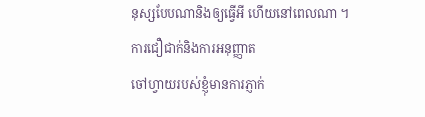នុស្សបែបណានិងឲ្យធ្វើអី ហើយនៅពេលណា ។
ការជឿជាក់និងការអនុញ្ញាត
ចៅហ្វាយរបស់ខ្ញុំមានការភ្ញាក់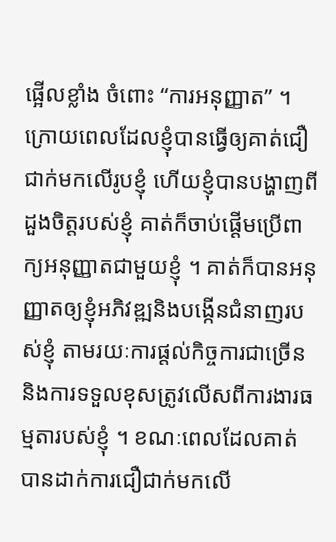ផ្អើលខ្លាំង ចំពោះ “ការអនុញ្ញាត” ។ ក្រោយពេលដែលខ្ញុំបានធ្វើឲ្យគាត់ជឿជាក់មកលើរូបខ្ញុំ ហើយខ្ញុំបានបង្ហាញពីដួងចិត្តរបស់ខ្ញុំ គាត់ក៏ចាប់ផ្តើមប្រើពាក្យអនុញ្ញាតជាមួយខ្ញុំ ។ គាត់ក៏បានអនុញ្ញាតឲ្យខ្ញុំអភិវឌ្ឍនិងបង្កើនជំនាញរបស់ខ្ញុំ តាមរយៈការផ្តល់កិច្ចការជាច្រើននិងការទទួលខុសត្រូវលើសពីការងារធម្មតារបស់ខ្ញុំ ។ ខណៈពេលដែលគាត់បានដាក់ការជឿជាក់មកលើ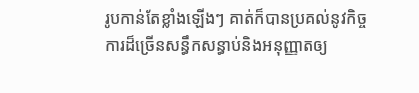រូបកាន់តែខ្លាំងឡើងៗ គាត់ក៏បានប្រគល់នូវកិច្ចការដ៏ច្រើនសន្ធឹកសន្ធាប់និងអនុញ្ញាតឲ្យ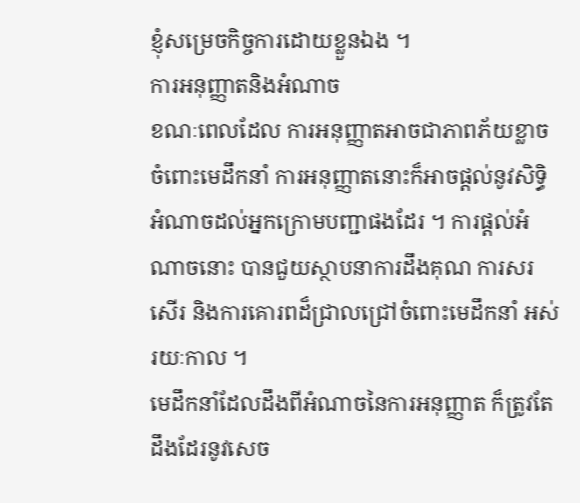ខ្ញុំសម្រេចកិច្ចការដោយខ្លួនឯង ។
ការអនុញ្ញាតនិងអំណាច
ខណៈពេលដែល ការអនុញ្ញាតអាចជាភាពភ័យខ្លាចចំពោះមេដឹកនាំ ការអនុញ្ញាតនោះក៏អាចផ្តល់នូវសិទ្ធិអំណាចដល់អ្នកក្រោមបញ្ជាផងដែរ ។ ការផ្តល់អំណាចនោះ បានជួយស្ថាបនាការដឹងគុណ ការសរសើរ និងការគោរពដ៏ជ្រាលជ្រៅចំពោះមេដឹកនាំ អស់រយៈកាល ។
មេដឹកនាំដែលដឹងពីអំណាចនៃការអនុញ្ញាត ក៏ត្រូវតែដឹងដែរនូវសេច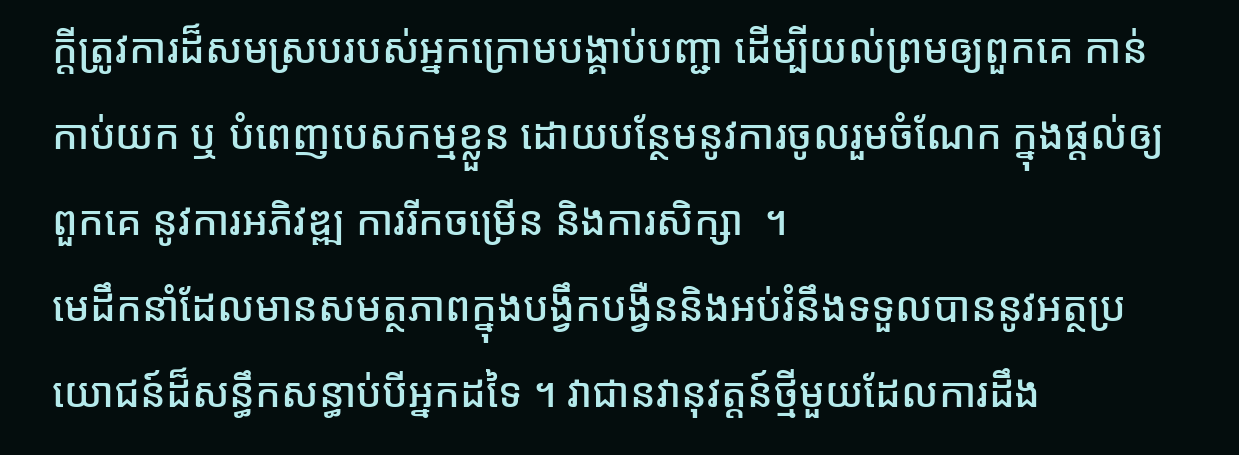ក្តីត្រូវការដ៏សមស្របរបស់អ្នកក្រោមបង្គាប់បញ្ជា ដើម្បីយល់ព្រមឲ្យពួកគេ កាន់កាប់យក ឬ បំពេញបេសកម្មខ្លួន ដោយបន្ថែមនូវការចូលរួមចំណែក ក្នុងផ្តល់ឲ្យពួកគេ នូវការអភិវឌ្ឍ ការរីកចម្រើន និងការសិក្សា  ។
មេដឹកនាំដែលមានសមត្ថភាពក្នុងបង្វឹកបង្វឺននិងអប់រំនឹងទទួលបាននូវអត្ថប្រយោជន៍ដ៏សន្ធឹកសន្ធាប់បីអ្នកដទៃ ។ វាជានវានុវត្តន៍ថ្មីមួយដែលការដឹង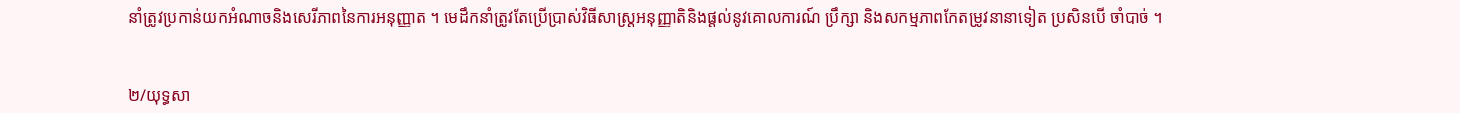នាំត្រូវប្រកាន់យកអំណាចនិងសេរីភាពនៃការអនុញ្ញាត ។ មេដឹកនាំត្រូវតែប្រើប្រាស់វិធីសាស្រ្តអនុញ្ញាតិនិងផ្តល់នូវគោលការណ៍ ប្រឹក្សា និងសកម្មភាពកែតម្រូវនានាទៀត ប្រសិនបើ ចាំបាច់ ។


២/យុទ្ធសា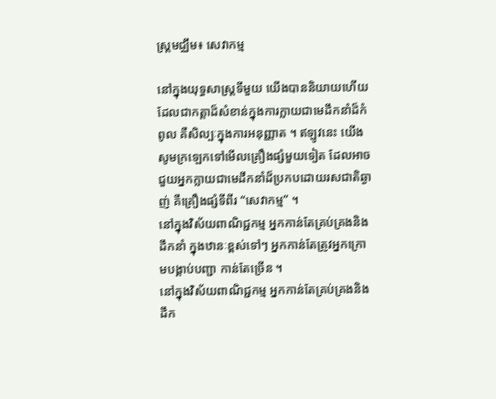ស្រ្តមជ្ឈឹម៖ សេវាកម្ម

នៅក្នុងយុទ្ធសាស្រ្តទីមួយ យើងបាននិយាយហើយ ដែលជាកត្តាដ៏សំខាន់ក្នុងការក្លាយជាមេដឹកនាំដ៏កំពូល គឺសិល្បៈក្នុងការអនុញ្ញាត ។ ឥឡូវនេះ យើងសូមក្រឡេកទៅមើលគ្រឿងផ្សំមួយទៀត ដែលអាចជួយអ្នកក្លាយជាមេដឹកនាំដ៏ប្រកបដោយរសជាតិឆ្ងាញ់ គឺគ្រឿងផ្សំទីពីរ “សេវាកម្ម” ។
នៅក្នុងវិស័យពាណិជ្ជកម្ម អ្នកកាន់តែគ្រប់គ្រងនិងដឹកនាំ ក្នុងឋានៈខ្ពស់ទៅៗ អ្នកកាន់តែត្រូវអ្នកក្រោមបង្គាប់បញ្ជា កាន់តែច្រើន ។
នៅក្នុងវិស័យពាណិជ្ជកម្ម អ្នកកាន់តែគ្រប់គ្រងនិងដឹក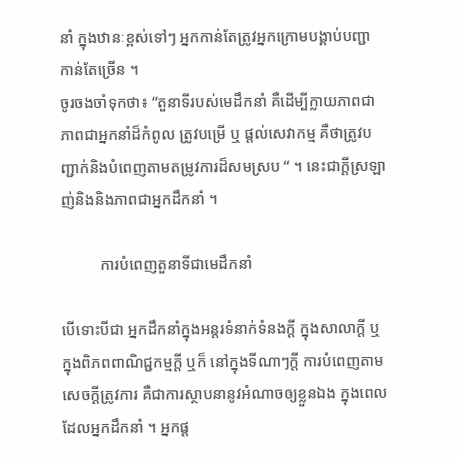នាំ ក្នុងឋានៈខ្ពស់ទៅៗ អ្នកកាន់តែត្រូវអ្នកក្រោមបង្គាប់បញ្ជា កាន់តែច្រើន ។
ចូរចងចាំទុកថា៖ “តួនាទីរបស់មេដឹកនាំ គឺដើម្បីក្លាយភាពជាភាពជាអ្នកនាំដ៏កំពូល ត្រូវបម្រើ ឬ ផ្តល់សេវាកម្ម គឺថាត្រូវបញ្ជាក់និងបំពេញតាមតម្រូវការដ៏សមស្រប “ ។ នេះជាក្តីស្រឡាញ់និងនិងភាពជាអ្នកដឹកនាំ ។

          ការបំពេញតួនាទីជាមេដឹកនាំ

បើទោះបីជា អ្នកដឹកនាំក្នុងអន្តរទំនាក់ទំនងក្តី ក្នុងសាលាក្តី ឬ ក្នុងពិភពពាណិជ្ជកម្មក្តី ឬក៏ នៅក្នុងទីណាៗក្តី ការបំពេញតាមសេចក្តីត្រូវការ គឺជាការស្ថាបនានូវអំណាចឲ្យខ្លួនឯង ក្នុងពេលដែលអ្នកដឹកនាំ ។ អ្នកផ្ត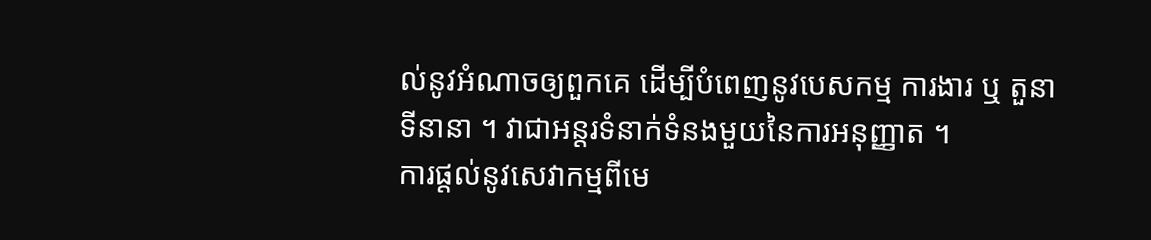ល់នូវអំណាចឲ្យពួកគេ ដើម្បីបំពេញនូវបេសកម្ម ការងារ ឬ តួនាទីនានា ។ វាជាអន្តរទំនាក់ទំនងមួយនៃការអនុញ្ញាត ។
ការផ្តល់នូវសេវាកម្មពីមេ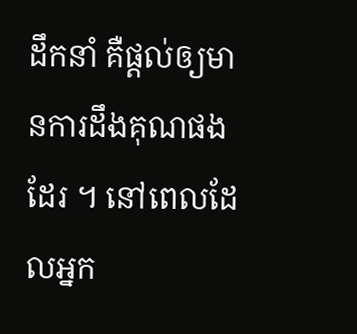ដឹកនាំ គឺផ្តល់ឲ្យមានការដឹងគុណផងដែរ ។ នៅពេលដែលអ្នក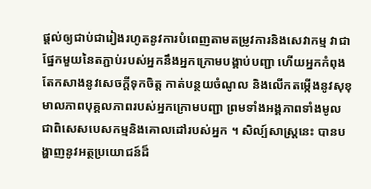ផ្តល់ឲ្យជាប់ជារៀងរហូតនូវការបំពេញតាមតម្រូវការនិងសេវាកម្ម វាជាផ្នែកមួយនៃតភ្ជាប់របស់អ្នកនឹងអ្នកក្រោមបង្គាប់បញ្ជា ហើយអ្នកកំពុងតែកសាងនូវសេចក្តីទុកចិត្ត កាត់បន្ថយចំណូល និងលើកតម្កើងនូវសុខុមាលភាពបុគ្គលភាពរបស់អ្នកក្រោមបញ្ជា ព្រមទាំងអង្គភាពទាំងមូល ជាពិសេសបេសកម្មនិងគោលដៅរបស់អ្នក ។ សិល្ប៍សាស្រ្តនេះ បានបង្ហាញនូវអត្ថប្រយោជន៍ដ៏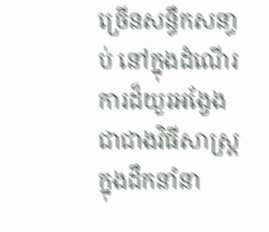ច្រើនសន្ធឹកសនា្ធប់ នៅក្នុងដំណើរការដ៏យួរអង្វែង ជាជាងវិធីសាស្រ្តក្នុងដឹកនាំនា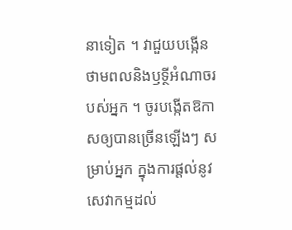នាទៀត ។ វាជួយបង្កើនថាមពលនិងឫទ្ថីអំណាចរបស់អ្នក ។ ចូរបង្កើតឱកាសឲ្យបានច្រើនឡើងៗ សម្រាប់អ្នក ក្នុងការផ្តល់នូវសេវាកម្មដល់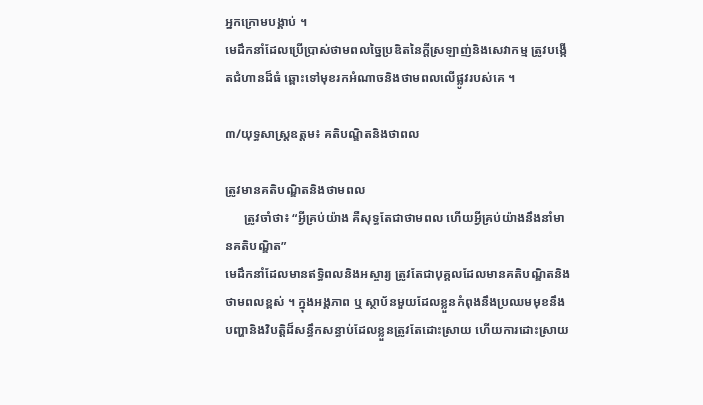អ្នកក្រោមបង្គាប់ ។
មេដឹកនាំដែលប្រើប្រាស់ថាមពលច្នៃប្រឌិតនៃក្តីស្រឡាញ់និងសេវាកម្ម ត្រូវបង្កើតជំហានដ៏ធំ ឆ្ពោះទៅមុខរកអំណាចនិងថាមពលលើផ្លូវរបស់គេ ។

៣/យុទ្ធសាស្រ្តឧត្តម៖ គតិបណ្ឌិតនិងថាពល

ត្រូវមានគតិបណ្ឌិតនិងថាមពល
      ត្រូវចាំថា៖ “អ្វីគ្រប់យ៉ាង គឺសុទ្ធតែជាថាមពល ហើយអ្វីគ្រប់យ៉ាងនឹងនាំមានគតិបណ្ឌិត”
មេដឹកនាំដែលមានឥទ្ធិពលនិងអស្ចារ្យ ត្រូវតែជាបុគ្គលដែលមានគតិបណ្ឌិតនិងថាមពលខ្ពស់ ។ ក្នុងអង្គភាព ឬ ស្ថាប័នមួយដែលខ្លួនកំពុងនឹងប្រឈមមុខនឹងបញ្ហានិងវិបត្តិដ៏សន្ធឹកសន្ធាប់ដែលខ្លួនត្រូវតែដោះស្រាយ ហើយការដោះស្រាយ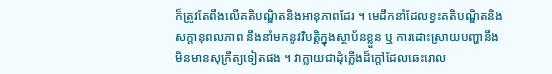ក៏ត្រូវតែពឹងលើគតិបណ្ឌិតនិងអានុភាពដែរ ។ មេដឹកនាំដែលខ្វះគតិបណ្ឌិតនិងសក្តានុពលភាព នឹងនាំមកនូវវិបត្តិក្នុងស្ថាប័នខ្លួន ឬ ការដោះស្រាយបញ្ហានឹងមិនមានសុក្រឹត្យទៀតផង ។ វាក្លាយជាដុំភ្លើងដ៏ក្តៅដែលឆេះរោល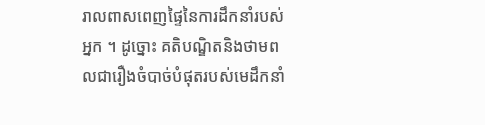រាលពាសពេញផ្ទៃនៃការដឹកនាំរបស់អ្នក ។ ដូច្នោះ គតិបណ្ឌិតនិងថាមពលជារឿងចំបាច់បំផុតរបស់មេដឹកនាំ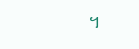។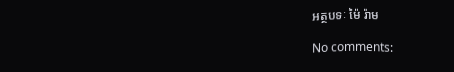អត្ថបទៈ ម៉ៃ រ៉ាម

No comments: